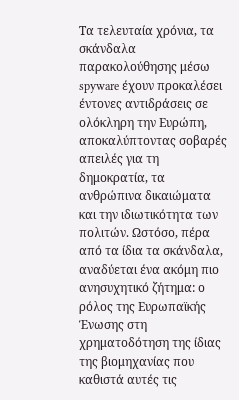Τα τελευταία χρόνια, τα σκάνδαλα παρακολούθησης μέσω spyware έχουν προκαλέσει έντονες αντιδράσεις σε ολόκληρη την Ευρώπη, αποκαλύπτοντας σοβαρές απειλές για τη δημοκρατία, τα ανθρώπινα δικαιώματα και την ιδιωτικότητα των πολιτών. Ωστόσο, πέρα από τα ίδια τα σκάνδαλα, αναδύεται ένα ακόμη πιο ανησυχητικό ζήτημα: ο ρόλος της Ευρωπαϊκής Ένωσης στη χρηματοδότηση της ίδιας της βιομηχανίας που καθιστά αυτές τις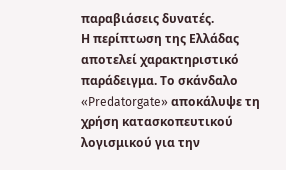παραβιάσεις δυνατές.
Η περίπτωση της Ελλάδας αποτελεί χαρακτηριστικό παράδειγμα. Το σκάνδαλο «Predatorgate» αποκάλυψε τη χρήση κατασκοπευτικού λογισμικού για την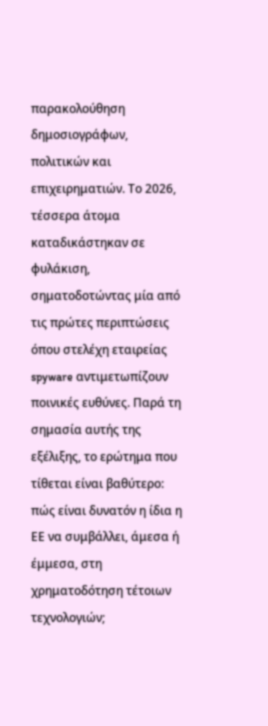παρακολούθηση δημοσιογράφων, πολιτικών και επιχειρηματιών. Το 2026, τέσσερα άτομα καταδικάστηκαν σε φυλάκιση, σηματοδοτώντας μία από τις πρώτες περιπτώσεις όπου στελέχη εταιρείας spyware αντιμετωπίζουν ποινικές ευθύνες. Παρά τη σημασία αυτής της εξέλιξης, το ερώτημα που τίθεται είναι βαθύτερο: πώς είναι δυνατόν η ίδια η ΕΕ να συμβάλλει, άμεσα ή έμμεσα, στη χρηματοδότηση τέτοιων τεχνολογιών;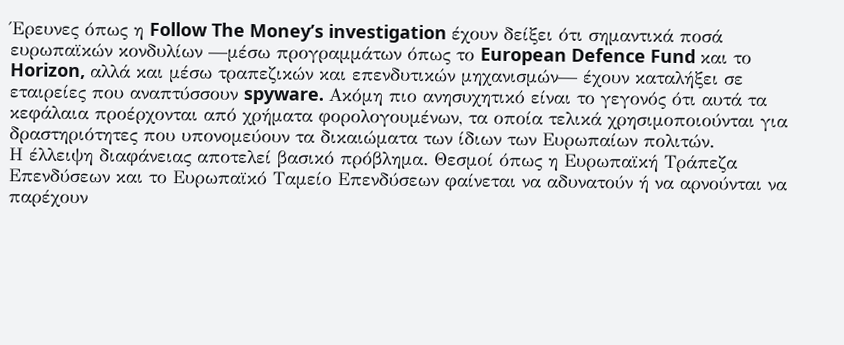Έρευνες όπως η Follow The Money’s investigation έχουν δείξει ότι σημαντικά ποσά ευρωπαϊκών κονδυλίων —μέσω προγραμμάτων όπως το European Defence Fund και το Horizon, αλλά και μέσω τραπεζικών και επενδυτικών μηχανισμών— έχουν καταλήξει σε εταιρείες που αναπτύσσουν spyware. Ακόμη πιο ανησυχητικό είναι το γεγονός ότι αυτά τα κεφάλαια προέρχονται από χρήματα φορολογουμένων, τα οποία τελικά χρησιμοποιούνται για δραστηριότητες που υπονομεύουν τα δικαιώματα των ίδιων των Ευρωπαίων πολιτών.
Η έλλειψη διαφάνειας αποτελεί βασικό πρόβλημα. Θεσμοί όπως η Ευρωπαϊκή Τράπεζα Επενδύσεων και το Ευρωπαϊκό Ταμείο Επενδύσεων φαίνεται να αδυνατούν ή να αρνούνται να παρέχουν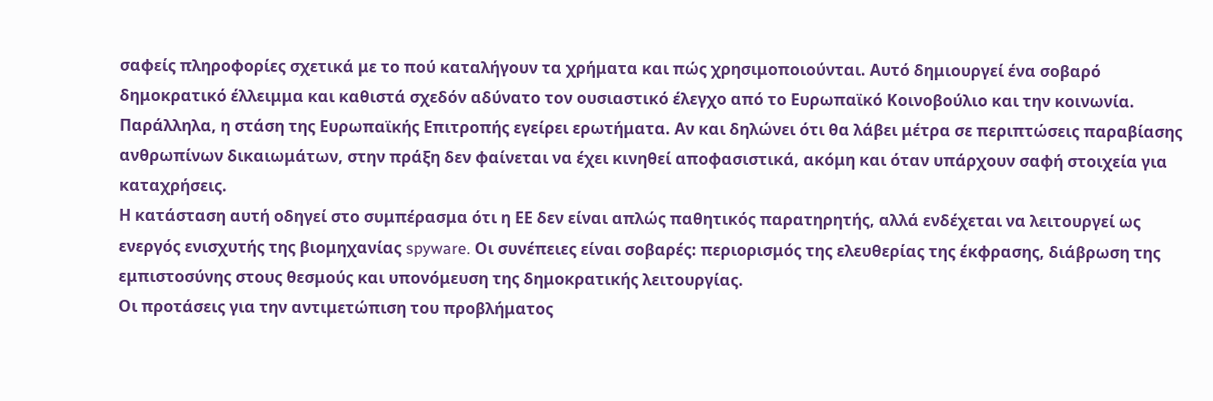σαφείς πληροφορίες σχετικά με το πού καταλήγουν τα χρήματα και πώς χρησιμοποιούνται. Αυτό δημιουργεί ένα σοβαρό δημοκρατικό έλλειμμα και καθιστά σχεδόν αδύνατο τον ουσιαστικό έλεγχο από το Ευρωπαϊκό Κοινοβούλιο και την κοινωνία.
Παράλληλα, η στάση της Ευρωπαϊκής Επιτροπής εγείρει ερωτήματα. Αν και δηλώνει ότι θα λάβει μέτρα σε περιπτώσεις παραβίασης ανθρωπίνων δικαιωμάτων, στην πράξη δεν φαίνεται να έχει κινηθεί αποφασιστικά, ακόμη και όταν υπάρχουν σαφή στοιχεία για καταχρήσεις.
Η κατάσταση αυτή οδηγεί στο συμπέρασμα ότι η ΕΕ δεν είναι απλώς παθητικός παρατηρητής, αλλά ενδέχεται να λειτουργεί ως ενεργός ενισχυτής της βιομηχανίας spyware. Οι συνέπειες είναι σοβαρές: περιορισμός της ελευθερίας της έκφρασης, διάβρωση της εμπιστοσύνης στους θεσμούς και υπονόμευση της δημοκρατικής λειτουργίας.
Οι προτάσεις για την αντιμετώπιση του προβλήματος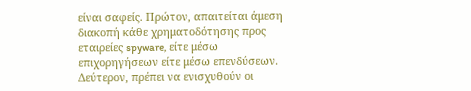είναι σαφείς. Πρώτον, απαιτείται άμεση διακοπή κάθε χρηματοδότησης προς εταιρείες spyware, είτε μέσω επιχορηγήσεων είτε μέσω επενδύσεων. Δεύτερον, πρέπει να ενισχυθούν οι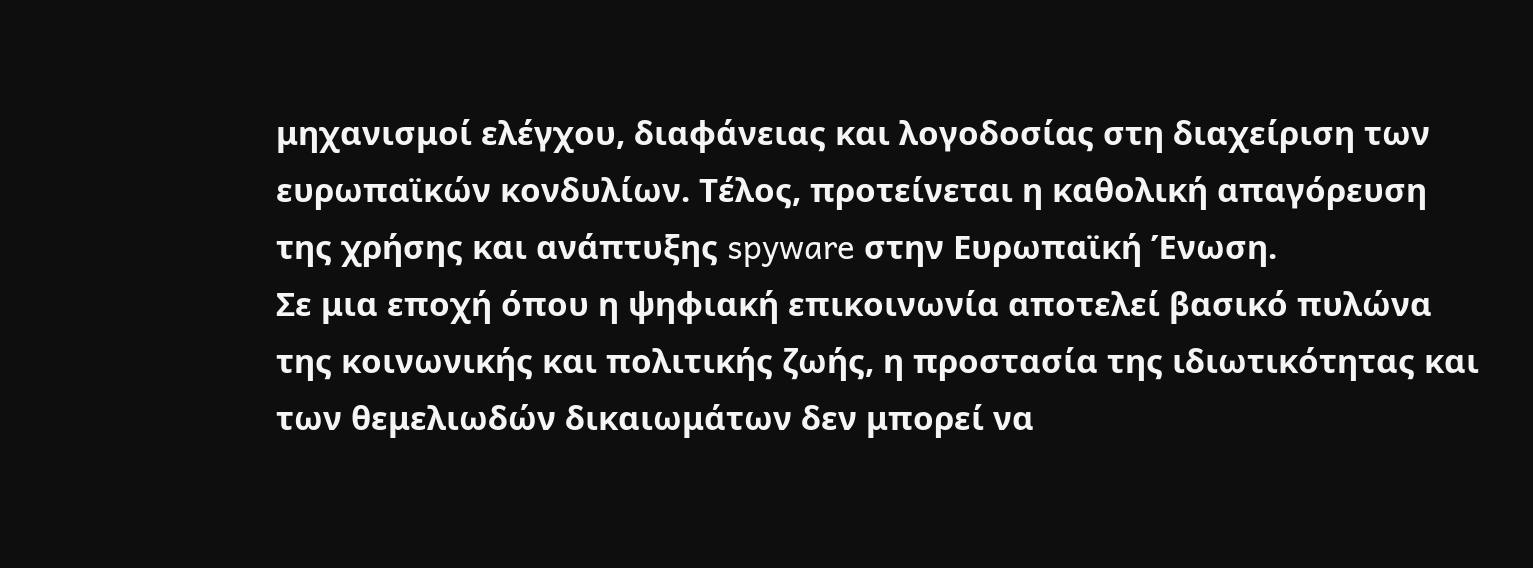μηχανισμοί ελέγχου, διαφάνειας και λογοδοσίας στη διαχείριση των ευρωπαϊκών κονδυλίων. Τέλος, προτείνεται η καθολική απαγόρευση της χρήσης και ανάπτυξης spyware στην Ευρωπαϊκή Ένωση.
Σε μια εποχή όπου η ψηφιακή επικοινωνία αποτελεί βασικό πυλώνα της κοινωνικής και πολιτικής ζωής, η προστασία της ιδιωτικότητας και των θεμελιωδών δικαιωμάτων δεν μπορεί να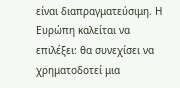είναι διαπραγματεύσιμη. Η Ευρώπη καλείται να επιλέξει: θα συνεχίσει να χρηματοδοτεί μια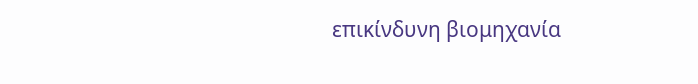επικίνδυνη βιομηχανία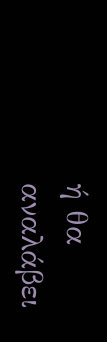ή θα αναλάβει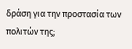δράση για την προστασία των πολιτών της;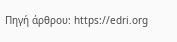Πηγή άρθρου: https://edri.org